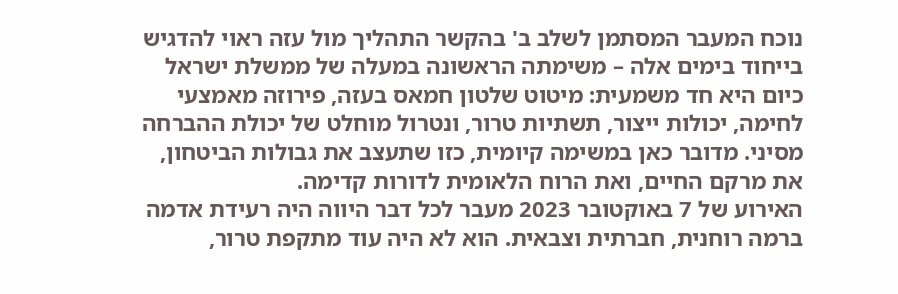נוכח המעבר המסתמן לשלב ב' בהקשר התהליך מול עזה ראוי להדגיש בייחוד בימים אלה – משימתה הראשונה במעלה של ממשלת ישראל כיום היא חד משמעית: מיטוט שלטון חמאס בעזה, פירוזה מאמצעי לחימה, יכולות ייצור, תשתיות טרור, ונטרול מוחלט של יכולת ההברחה מסיני. מדובר כאן במשימה קיומית, כזו שתעצב את גבולות הביטחון, את מרקם החיים, ואת הרוח הלאומית לדורות קדימה.
האירוע של 7 באוקטובר 2023 מעבר לכל דבר היווה היה רעידת אדמה ברמה רוחנית, חברתית וצבאית. הוא לא היה עוד מתקפת טרור,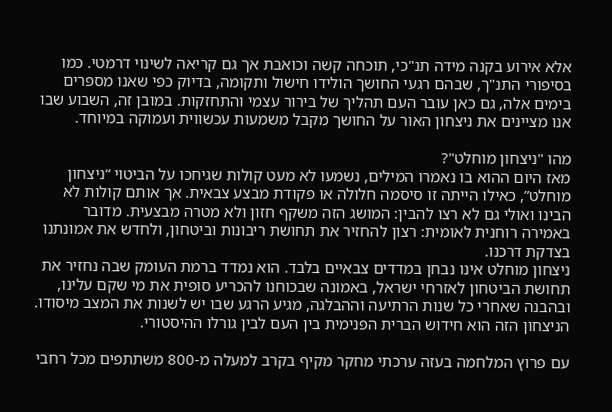אלא אירוע בקנה מידה תנ"כי, תוכחה קשה וכואבת אך גם קריאה לשינוי דרמטי. כמו בסיפורי התנ"ך, שבהם רגעי החושך הולידו חישול ותקומה, בדיוק כפי שאנו מספרים בימים אלה, גם כאן עובר העם תהליך של בירור עצמי והתחזקות. במובן זה, השבוע שבו אנו מציינים את ניצחון האור על החושך מקבל משמעות עכשווית ועמוקה במיוחד.

מהו "ניצחון מוחלט"?
מאז היום ההוא בו נאמרו המילים, נשמעו לא מעט קולות שגיחכו על הביטוי “ניצחון מוחלט”, כאילו הייתה זו סיסמה חלולה או פקודת מבצע צבאית. אך אותם קולות לא הבינו ואולי גם לא רצו להבין: המושג הזה משקף חזון ולא מטרה מבצעית. מדובר באמירה רוחנית לאומית: רצון להחזיר את תחושת ריבונות וביטחון, ולחדש את אמונתנו בצדקת דרכנו.
ניצחון מוחלט אינו נבחן במדדים צבאיים בלבד. הוא נמדד ברמת העומק שבה נחזיר את תחושת הביטחון לאזרחי ישראל, באמונה שבכוחנו להכריע סופית את מי שקם עלינו, ובהבנה שאחרי כל שנות הרתיעה וההבלגה, מגיע הרגע שבו יש לשנות את המצב מיסודו. הניצחון הזה הוא חידוש הברית הפנימית בין העם לבין גורלו ההיסטורי.

עם פרוץ המלחמה בעזה ערכתי מחקר מקיף בקרב למעלה מ-800 משתתפים מכל רחבי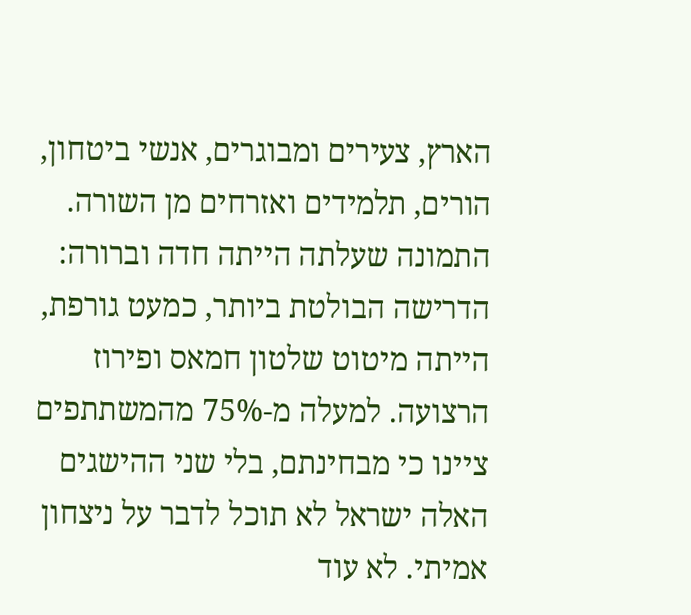הארץ, צעירים ומבוגרים, אנשי ביטחון, הורים, תלמידים ואזרחים מן השורה. התמונה שעלתה הייתה חדה וברורה: הדרישה הבולטת ביותר, כמעט גורפת, הייתה מיטוט שלטון חמאס ופירוז הרצועה. למעלה מ-75% מהמשתתפים ציינו כי מבחינתם, בלי שני ההישגים האלה ישראל לא תוכל לדבר על ניצחון אמיתי. לא עוד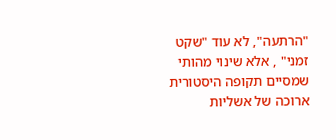"הרתעה", לא עוד "שקט זמני" , אלא שינוי מהותי שמסיים תקופה היסטורית ארוכה של אשליות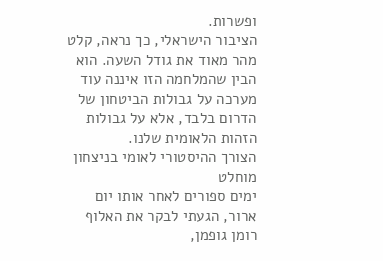ופשרות.
הציבור הישראלי, כך נראה, קלט מהר מאוד את גודל השעה. הוא הבין שהמלחמה הזו איננה עוד מערכה על גבולות הביטחון של הדרום בלבד, אלא על גבולות הזהות הלאומית שלנו.
הצורך ההיסטורי לאומי בניצחון מוחלט
ימים ספורים לאחר אותו יום ארור, הגעתי לבקר את האלוף רומן גופמן,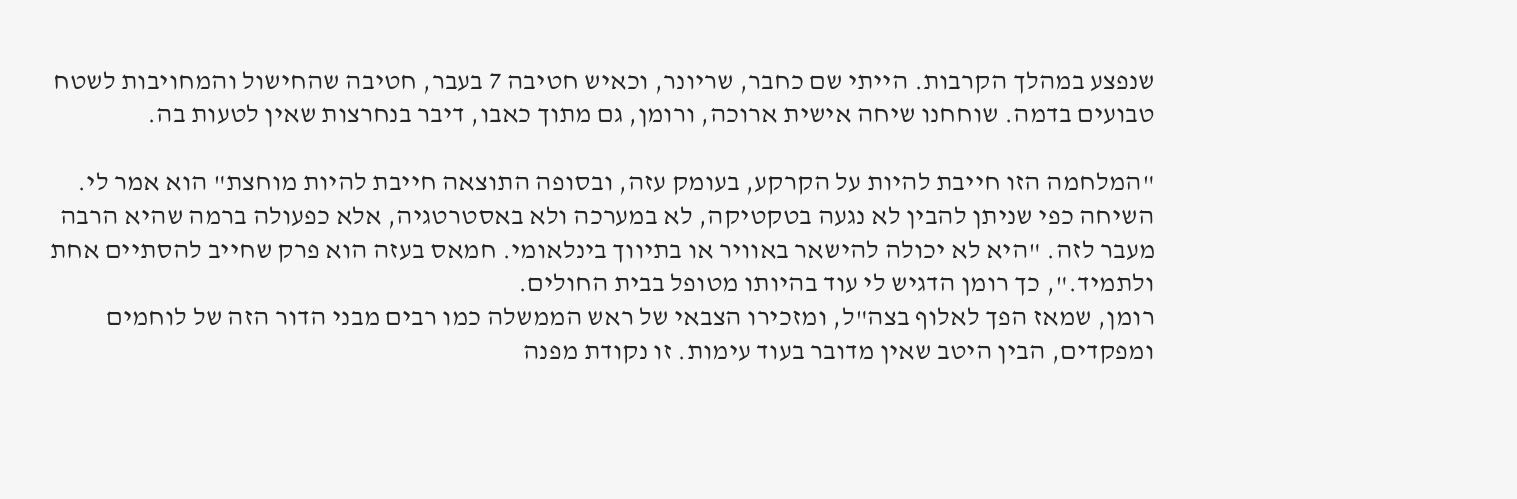שנפצע במהלך הקרבות. הייתי שם כחבר, שריונר, וכאיש חטיבה 7 בעבר, חטיבה שהחישול והמחויבות לשטח טבועים בדמה. שוחחנו שיחה אישית ארוכה, ורומן, גם מתוך כאבו, דיבר בנחרצות שאין לטעות בה.

"המלחמה הזו חייבת להיות על הקרקע, בעומק עזה, ובסופה התוצאה חייבת להיות מוחצת" הוא אמר לי. השיחה כפי שניתן להבין לא נגעה בטקטיקה, לא במערכה ולא באסטרטגיה, אלא כפעולה ברמה שהיא הרבה מעבר לזה. "היא לא יכולה להישאר באוויר או בתיווך בינלאומי. חמאס בעזה הוא פרק שחייב להסתיים אחת ולתמיד.", כך רומן הדגיש לי עוד בהיותו מטופל בבית החולים.
רומן, שמאז הפך לאלוף בצה"ל, ומזכירו הצבאי של ראש הממשלה כמו רבים מבני הדור הזה של לוחמים ומפקדים, הבין היטב שאין מדובר בעוד עימות. זו נקודת מפנה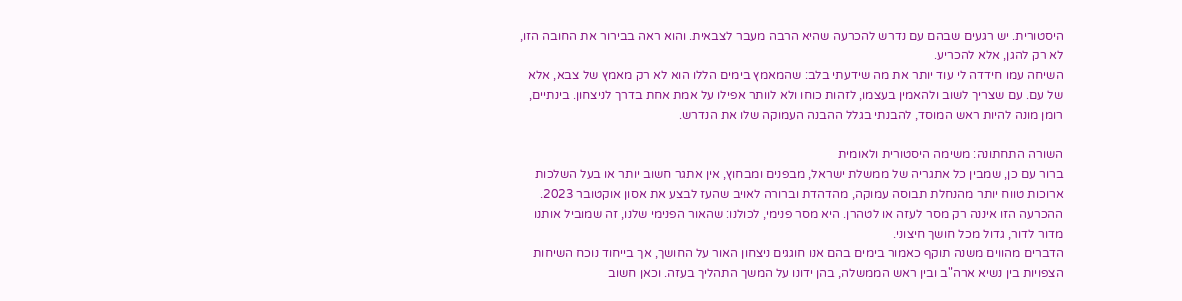היסטורית. יש רגעים שבהם עם נדרש להכרעה שהיא הרבה מעבר לצבאית. והוא ראה בבירור את החובה הזו, לא רק להגן, אלא להכריע.
השיחה עמו חידדה לי עוד יותר את מה שידעתי בלב: שהמאמץ בימים הללו הוא לא רק מאמץ של צבא, אלא של עם. עם שצריך לשוב ולהאמין בעצמו, לזהות כוחו ולא לוותר אפילו על אמת אחת בדרך לניצחון. בינתיים, רומן מונה להיות ראש המוסד, להבנתי בגלל ההבנה העמוקה שלו את הנדרש.

השורה התחתונה: משימה היסטורית ולאומית
ברור עם כן, שמבין כל אתגריה של ממשלת ישראל, מבפנים ומבחוץ, אין אתגר חשוב יותר או בעל השלכות ארוכות טווח יותר מהנחלת תבוסה עמוקה, מהדהדת וברורה לאויב שהעז לבצע את אסון אוקטובר 2023. ההכרעה הזו איננה רק מסר לעזה או לטהרן. היא מסר פנימי, לכולנו: שהאור הפנימי שלנו, זה שמוביל אותנו מדור לדור, גדול מכל חושך חיצוני.
הדברים מהווים משנה תוקף כאמור בימים בהם אנו חוגגים ניצחון האור על החושך, אך בייחוד נוכח השיחות הצפויות בין נשיא ארה"ב ובין ראש הממשלה, בהן ידונו על המשך התהליך בעזה. וכאן חשוב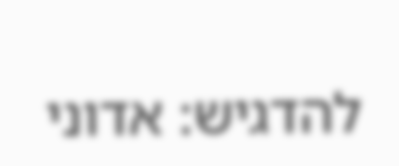להדגיש: אדוני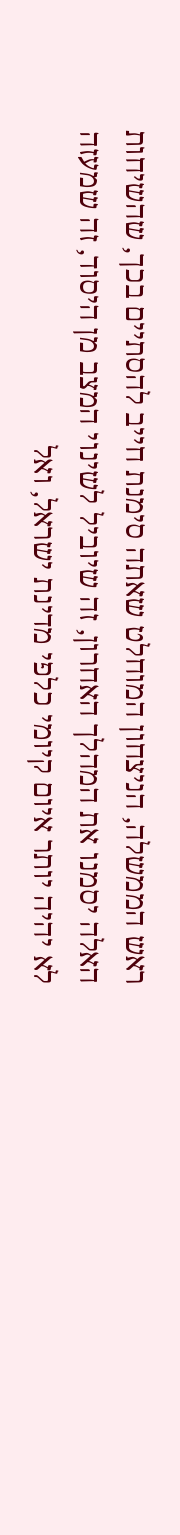ראש הממשלה, הניצחון המוחלט שאתה סימנת חייב להסתיים בכך, שהשיחות האלה יסמנו את המהלך האחרון, זה שיוביל לשינוי המצב מן היסוד, זה שמעזה לא יהיה יותר איום קיומי כלפי מדינת ישראל, ואל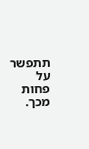תתפשר על פחות מכך.